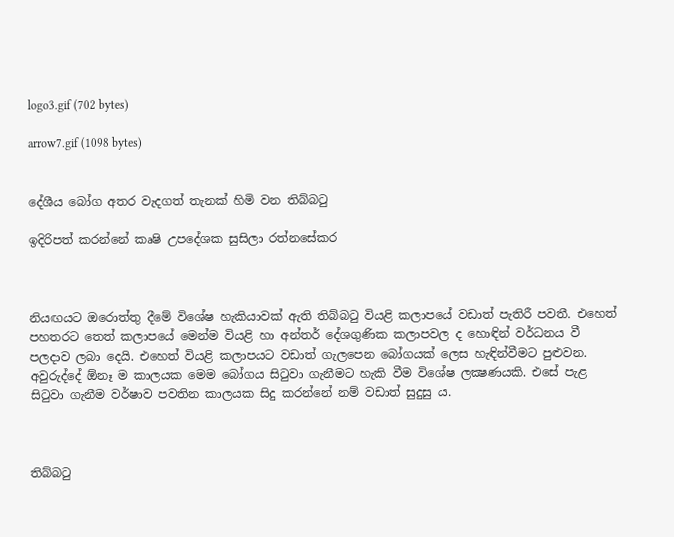logo3.gif (702 bytes)

arrow7.gif (1098 bytes)


දේශීය බෝග අතර වැදගත් තැනක්‌ හිමි වන තිබ්බටු

ඉදිරිපත් කරන්නේ කෘෂි උපදේශක සුසිලා රත්නසේකර



නියඟයට ඔරොත්තු දීමේ විශේෂ හැකියාවක්‌ ඇති තිබ්බටු වියළි කලාපයේ වඩාත් පැතිරී පවතී. එහෙත් පහතරට තෙත් කලාපයේ මෙන්ම වියළි හා අන්තර් දේශගුණික කලාපවල ද හොඳින් වර්ධනය වී පලදාව ලබා දෙයි. එහෙත් වියළි කලාපයට වඩාත් ගැලපෙන බෝගයක්‌ ලෙස හැඳින්වීමට පුළුවන. අවුරුද්දේ ඕනෑ ම කාලයක මෙම බෝගය සිටුවා ගැනීමට හැකි වීම විශේෂ ලක්‍ෂණයකි. එසේ පැළ සිටුවා ගැනීම වර්ෂාව පවතින කාලයක සිදු කරන්නේ නම් වඩාත් සුදුසු ය.



තිබ්බටු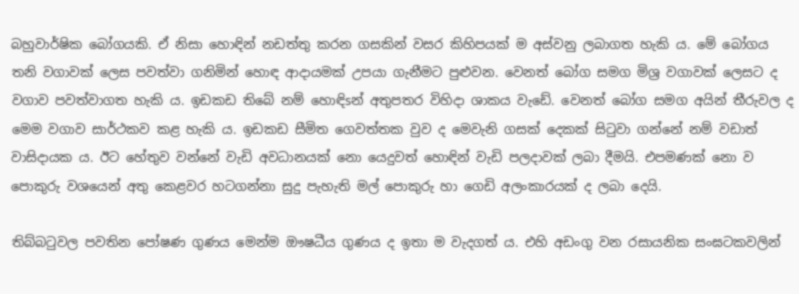බහුවාර්ෂික බෝගයකි. ඒ නිසා හොඳින් නඩත්තු කරන ගසකින් වසර කිහිපයක්‌ ම අස්‌වනු ලබාගත හැකි ය. මේ බෝගය තනි වගාවක්‌ ලෙස පවත්වා ගනිමින් හොඳ ආදායමක්‌ උපයා ගැනීමට පුළුවන. වෙනත් බෝග සමග මිශ්‍ර වගාවක්‌ ලෙසට ද වගාව පවත්වාගත හැකි ය. ඉඩකඩ තිබේ නම් හොඳිsන් අතුපතර විහිදා ශාකය වැඩේ. වෙනත් බෝග සමග අයින් තීරුවල ද මෙම වගාව සාර්ථකව කළ හැකි ය. ඉඩකඩ සීමිත ගෙවත්තක වුව ද මෙවැනි ගසක්‌ දෙකක්‌ සිටුවා ගන්නේ නම් වඩාත් වාසිදායක ය. ඊට හේතුව වන්නේ වැඩි අවධානයක්‌ නො යෙදුවත් හොඳින් වැඩි පලදාවක්‌ ලබා දීමයි. එපමණක්‌ නො ව පොකුරු වශයෙන් අතු කෙළවර හටගන්නා සුදු පැහැති මල් පොකුරු හා ගෙඩි අලංකාරයක්‌ ද ලබා දෙයි.

තිබ්බටුවල පවතින පෝෂණ ගුණය මෙන්ම ඖෂධීය ගුණය ද ඉතා ම වැදගත් ය. එහි අඩංගු වන රසායනික සංඝටකවලින්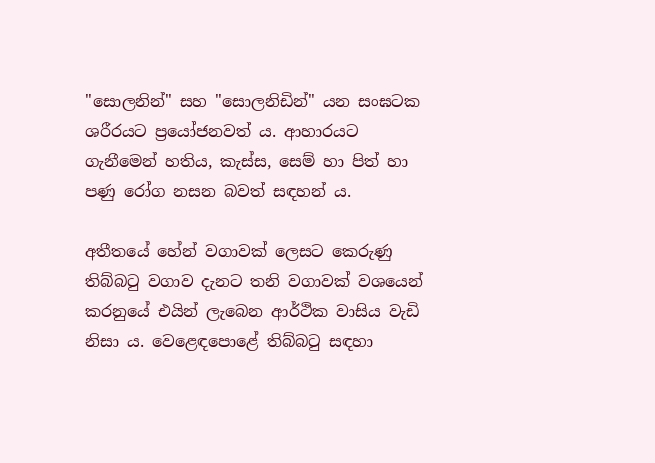"සොලනින්" සහ "සොලනිඩින්" යන සංඝටක ශරීරයට ප්‍රයෝජනවත් ය. ආහාරයට ගැනීමෙන් හතිය, කැස්‌ස, සෙම් හා පිත් හා පණු රෝග නසන බවත් සඳහන් ය.

අතීතයේ හේන් වගාවක්‌ ලෙසට කෙරුණු තිබ්බටු වගාව දැනට තනි වගාවක්‌ වශයෙන් කරනුයේ එයින් ලැබෙන ආර්ථික වාසිය වැඩි නිසා ය. වෙළෙඳපොළේ තිබ්බටු සඳහා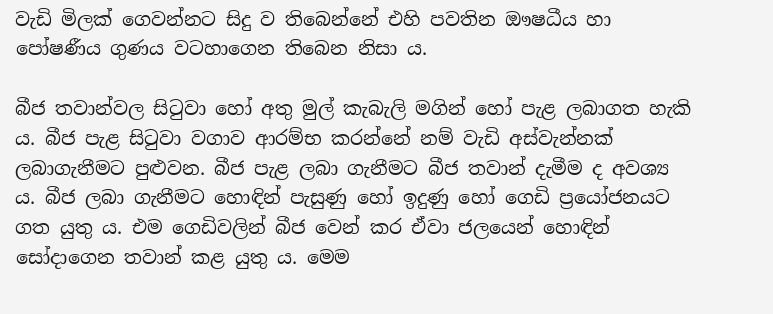වැඩි මිලක්‌ ගෙවන්නට සිදු ව තිබෙන්නේ එහි පවතින ඖෂධීය හා පෝෂණීය ගුණය වටහාගෙන තිබෙන නිසා ය.

බීජ තවාන්වල සිටුවා හෝ අතු මුල් කැබැලි මගින් හෝ පැළ ලබාගත හැකි ය. බීජ පැළ සිටුවා වගාව ආරම්භ කරන්නේ නම් වැඩි අස්‌වැන්නක්‌ ලබාගැනීමට පුළුවන. බීජ පැළ ලබා ගැනීමට බීජ තවාන් දැමීම ද අවශ්‍ය ය. බීජ ලබා ගැනීමට හොඳින් පැසුණු හෝ ඉදුණු හෝ ගෙඩි ප්‍රයෝජනයට ගත යුතු ය. එම ගෙඩිවලින් බීජ වෙන් කර ඒවා ජලයෙන් හොඳින් සෝදාගෙන තවාන් කළ යුතු ය. මෙම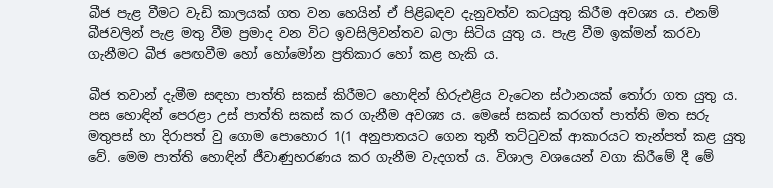බීජ පැළ වීමට වැඩි කාලයක්‌ ගත වන හෙයින් ඒ පිළිබඳව දැනුවත්ව කටයුතු කිරීම අවශ්‍ය ය. එනම් බීජවලින් පැළ මතු වීම ප්‍රමාද වන විට ඉවසිලිවන්තව බලා සිටිය යුතු ය. පැළ වීම ඉක්‌මන් කරවා ගැනීමට බීජ පෙඟවීම හෝ හෝමෝන ප්‍රතිකාර හෝ කළ හැකි ය.

බීජ තවාන් දැමීම සඳහා පාත්ති සකස්‌ කිරීමට හොඳින් හිරුඑළිය වැටෙන ස්‌ථානයක්‌ තෝරා ගත යුතු ය. පස හොඳින් පෙරළා උස්‌ පාත්ති සකස්‌ කර ගැනීම අවශ්‍ය ය. මෙසේ සකස්‌ කරගත් පාත්ති මත සරු මතුපස්‌ හා දිරාපත් වු ගොම පොහොර 1(1 අනුපාතයට ගෙන තුනී තට්‌ටුවක්‌ ආකාරයට තැන්පත් කළ යුතු වේ. මෙම පාත්ති හොඳින් ජීවාණුහරණය කර ගැනීම වැදගත් ය. විශාල වශයෙන් වගා කිරීමේ දී මේ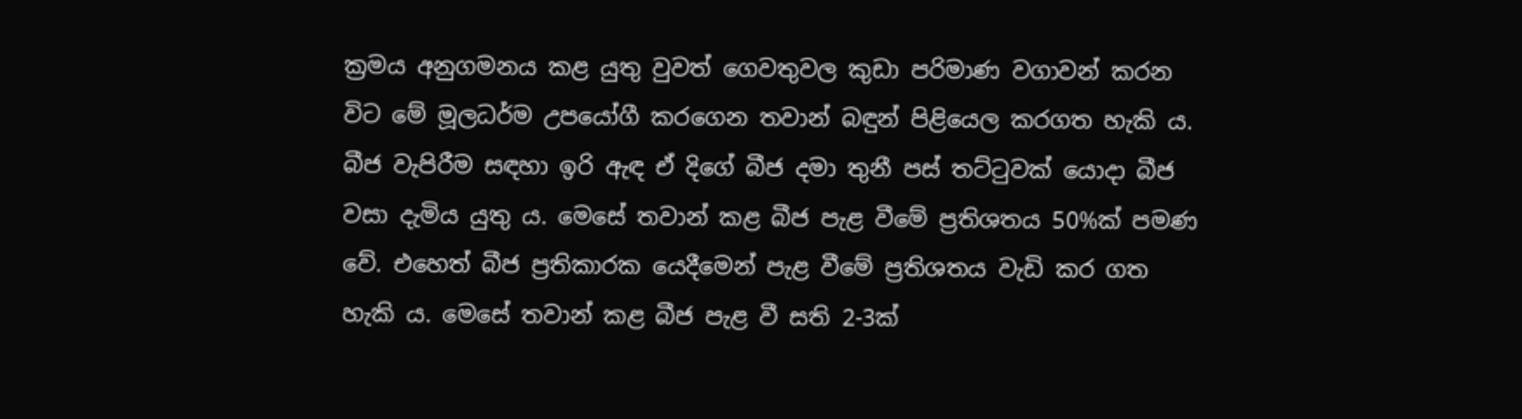ක්‍රමය අනුගමනය කළ යුතු වුවත් ගෙවතුවල කුඩා පරිමාණ වගාවන් කරන විට මේ මූලධර්ම උපයෝගී කරගෙන තවාන් බඳුන් පිළියෙල කරගත හැකි ය. බීජ වැපිරීම සඳහා ඉරි ඇඳ ඒ දිගේ බීජ දමා තුනී පස්‌ තට්‌ටුවක්‌ යොදා බීජ වසා දැමිය යුතු ය. මෙසේ තවාන් කළ බීජ පැළ වීමේ ප්‍රතිශතය 50%ක්‌ පමණ වේ. එහෙත් බීජ ප්‍රතිකාරක යෙදීමෙන් පැළ වීමේ ප්‍රතිශතය වැඩි කර ගත හැකි ය. මෙසේ තවාන් කළ බීජ පැළ වී සති 2-3ක්‌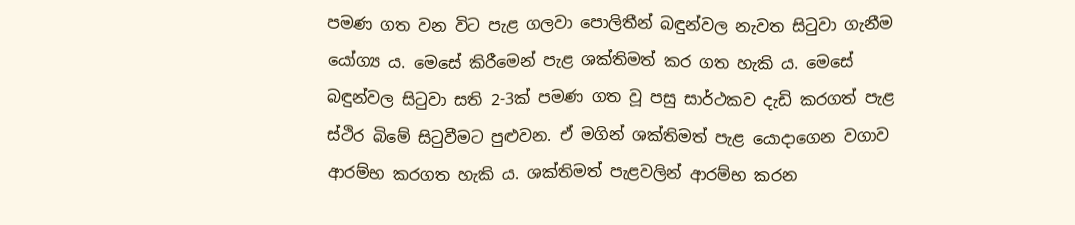පමණ ගත වන විට පැළ ගලවා පොලිතීන් බඳුන්වල නැවත සිටුවා ගැනීම යෝග්‍ය ය. මෙසේ කිරීමෙන් පැළ ශක්‌තිමත් කර ගත හැකි ය. මෙසේ බඳුන්වල සිටුවා සති 2-3ක්‌ පමණ ගත වූ පසු සාර්ථකව දැඩි කරගත් පැළ ස්‌ථිර බිමේ සිටුවීමට පුළුවන. ඒ මගින් ශක්‌තිමත් පැළ යොදාගෙන වගාව ආරම්භ කරගත හැකි ය. ශක්‌තිමත් පැළවලින් ආරම්භ කරන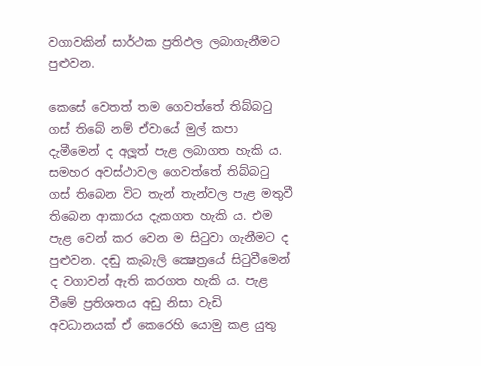වගාවකින් සාර්ථක ප්‍රතිඵල ලබාගැනීමට පුළුවන.

කෙසේ වෙතත් තම ගෙවත්තේ තිබ්බටු ගස්‌ තිබේ නම් ඒවායේ මුල් කපා දැමීමෙන් ද අලූත් පැළ ලබාගත හැකි ය. සමහර අවස්‌ථාවල ගෙවත්තේ තිබ්බටු ගස්‌ තිබෙන විට තැන් තැන්වල පැළ මතුවී තිබෙන ආකාරය දැකගත හැකි ය. එම පැළ වෙන් කර වෙන ම සිටුවා ගැනීමට ද පුළුවන. දඬු කැබැලි ක්‍ෂෙත්‍රයේ සිටුවීමෙන් ද වගාවන් ඇති කරගත හැකි ය. පැළ වීමේ ප්‍රතිශතය අඩු නිසා වැඩි අවධානයක්‌ ඒ කෙරෙහි යොමු කළ යුතු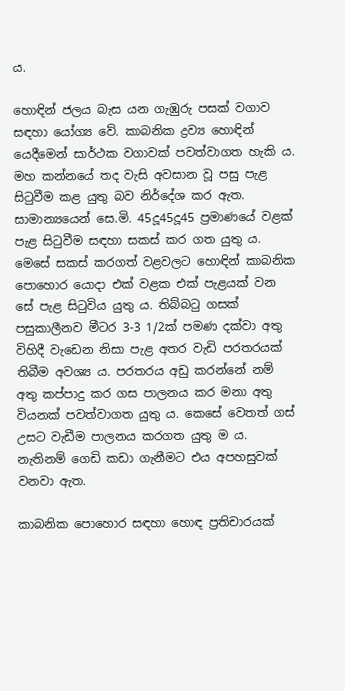ය.

හොඳින් ජලය බැස යන ගැඹුරු පසක්‌ වගාව සඳහා යෝග්‍ය වේ. කාබනික ද්‍රව්‍ය හොඳින් යෙදීමෙන් සාර්ථක වගාවක්‌ පවත්වාගත හැකි ය. මහ කන්නයේ තද වැසි අවසාන වූ පසු පැළ සිටුවීම කළ යුතු බව නිර්දේශ කර ඇත. සාමාන්‍යයෙන් සෙ.මි. 45දූ45දූ45 ප්‍රමාණයේ වළක්‌ පැළ සිටුවීම සඳහා සකස්‌ කර ගත යුතු ය. මෙසේ සකස්‌ කරගත් වළවලට හොඳින් කාබනික පොහොර යොදා එක්‌ වළක එක්‌ පැළයක්‌ වන සේ පැළ සිටුවිය යුතු ය. තිබ්බටු ගසක්‌ පසුකාලීනව මීටර 3-3 1/2ක්‌ පමණ දක්‌වා අතු විහිදී වැඩෙන නිසා පැළ අතර වැඩි පරතරයක්‌ තිබීම අවශ්‍ය ය. පරතරය අඩු කරන්නේ නම් අතු කප්පාදු කර ගස පාලනය කර මනා අතු වියනක්‌ පවත්වාගත යුතු ය. කෙසේ වෙතත් ගස්‌ උසට වැඩීම පාලනය කරගත යුතු ම ය. නැතිනම් ගෙඩි කඩා ගැනීමට එය අපහසුවක්‌ වනවා ඇත.

කාබනික පොහොර සඳහා හොඳ ප්‍රතිචාරයක්‌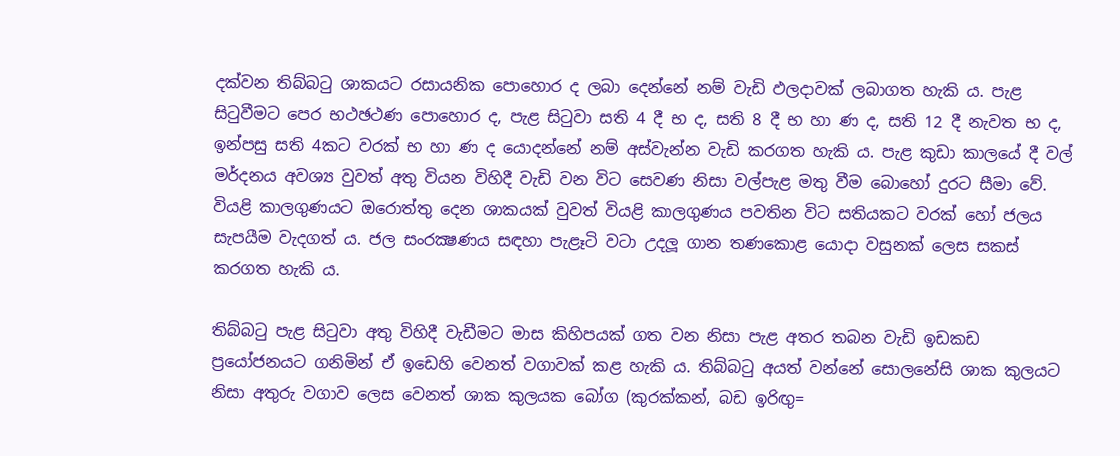දක්‌වන තිබ්බටු ශාකයට රසායනික පොහොර ද ලබා දෙන්නේ නම් වැඩි ඵලදාවක්‌ ලබාගත හැකි ය. පැළ සිටුවීමට පෙර භථඡථණ පොහොර ද, පැළ සිටුවා සති 4 දී භ ද, සති 8 දී භ හා ණ ද, සති 12 දී නැවත භ ද, ඉන්පසු සති 4කට වරක්‌ භ හා ණ ද යොදන්නේ නම් අස්‌වැන්න වැඩි කරගත හැකි ය. පැළ කුඩා කාලයේ දී වල් මර්දනය අවශ්‍ය වුවත් අතු වියන විහිදී වැඩි වන විට සෙවණ නිසා වල්පැළ මතු වීම බොහෝ දුරට සීමා වේ. වියළි කාලගුණයට ඔරොත්තු දෙන ශාකයක්‌ වුවත් වියළි කාලගුණය පවතින විට සතියකට වරක්‌ හෝ ජලය සැපයීම වැදගත් ය. ජල සංරක්‍ෂණය සඳහා පැළෑටි වටා උදලූ ගාන තණකොළ යොදා වසුනක්‌ ලෙස සකස්‌ කරගත හැකි ය.

තිබ්බටු පැළ සිටුවා අතු විහිදී වැඩීමට මාස කිහිපයක්‌ ගත වන නිසා පැළ අතර තබන වැඩි ඉඩකඩ ප්‍රයෝජනයට ගනිමින් ඒ ඉඩෙහි වෙනත් වගාවක්‌ කළ හැකි ය. තිබ්බටු අයත් වන්නේ සොලනේසි ශාක කුලයට නිසා අතුරු වගාව ලෙස වෙනත් ශාක කුලයක බෝග (කුරක්‌කන්, බඩ ඉරිඟු=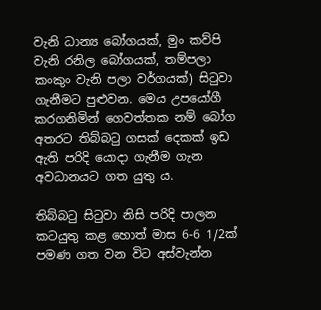වැනි ධාන්‍ය බෝගයක්‌, මුං කව්පි වැනි රනිල බෝගයක්‌, තම්පලා කංකුං වැනි පලා වර්ගයක්‌) සිටුවා ගැනීමට පුළුවන. මෙය උපයෝගී කරගනිමින් ගෙවත්තක නම් බෝග අතරට තිබ්බටු ගසක්‌ දෙකක්‌ ඉඩ ඇති පරිදි යොදා ගැනීම ගැන අවධානයට ගත යුතු ය.

තිබ්බටු සිටුවා නිසි පරිදි පාලන කටයුතු කළ හොත් මාස 6-6 1/2ක්‌ පමණ ගත වන විට අස්‌වැන්න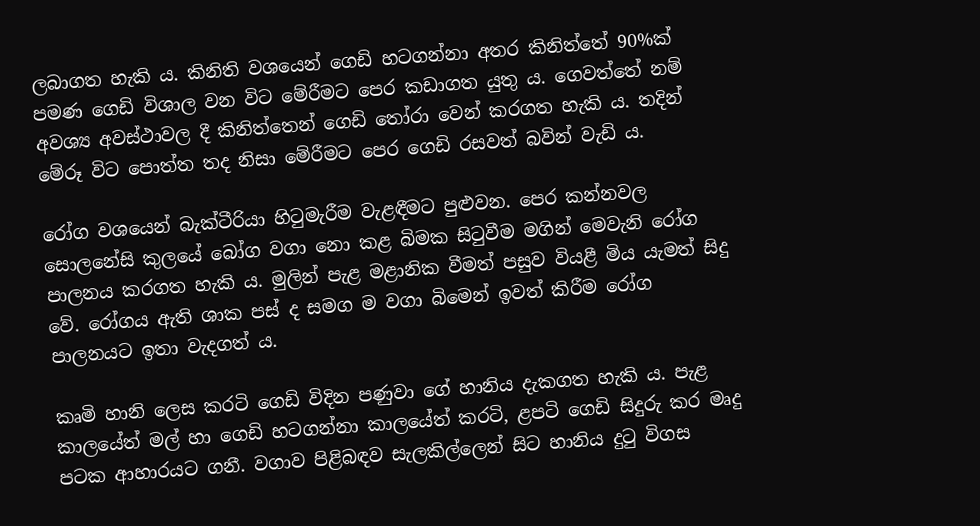ලබාගත හැකි ය. කිනිති වශයෙන් ගෙඩි හටගන්නා අතර කිනිත්තේ 90%ක්‌ පමණ ගෙඩි විශාල වන විට මේරීමට පෙර කඩාගත යුතු ය. ගෙවත්තේ නම් අවශ්‍ය අවස්‌ථාවල දී කිනිත්තෙන් ගෙඩි තෝරා වෙන් කරගත හැකි ය. තදින් මේරූ විට පොත්ත තද නිසා මේරීමට පෙර ගෙඩි රසවත් බවින් වැඩි ය.

රෝග වශයෙන් බැක්‌ටීරියා හිටුමැරීම වැළඳීමට පුළුවන. පෙර කන්නවල සොලනේසි කුලයේ බෝග වගා නො කළ බිමක සිටුවීම මගින් මෙවැනි රෝග පාලනය කරගත හැකි ය. මුලින් පැළ මළානික වීමත් පසුව වියළී මිය යැමත් සිදු වේ. රෝගය ඇති ශාක පස්‌ ද සමග ම වගා බිමෙන් ඉවත් කිරීම රෝග පාලනයට ඉතා වැදගත් ය.

කෘමි හානි ලෙස කරටි ගෙඩි විදින පණුවා ගේ හානිය දැකගත හැකි ය. පැළ කාලයේත් මල් හා ගෙඩි හටගන්නා කාලයේත් කරටි, ළපටි ගෙඩි සිදුරු කර මෘදු පටක ආහාරයට ගනී. වගාව පිළිබඳව සැලකිල්ලෙන් සිට හානිය දුටු විගස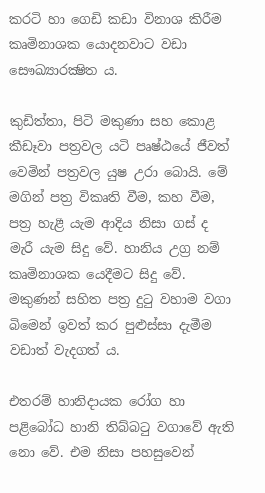කරටි හා ගෙඩි කඩා විනාශ කිරීම කෘමිනාශක යොදනවාට වඩා සෞඛ්‍යාරක්‍ෂිත ය.

කුඩිත්තා, පිටි මකුණා සහ කොළ කීඩෑවා පත්‍රවල යටි පෘෂ්ඨයේ ජීවත් වෙමින් පත්‍රවල යුෂ උරා බොයි. මේ මගින් පත්‍ර විකෘති වීම, කහ වීම, පත්‍ර හැළී යැම ආදිය නිසා ගස්‌ ද මැරී යැම සිදු වේ. හානිය උග්‍ර නම් කෘමිනාශක යෙදීමට සිදු වේ. මකුණන් සහිත පත්‍ර දුටු වහාම වගා බිමෙන් ඉවත් කර පුළුස්‌සා දැමීම වඩාත් වැදගත් ය.

එතරම් හානිදායක රෝග හා පළිබෝධ හානි තිබ්බටු වගාවේ ඇති නො වේ. එම නිසා පහසුවෙන්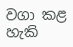වගා කළ හැකි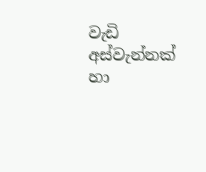වැඩි අස්‌වැන්නක්‌ හා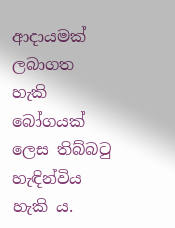ආදායමක්‌ ලබාගත හැකි බෝගයක්‌ ලෙස තිබ්බටු හැඳින්විය හැකි ය.